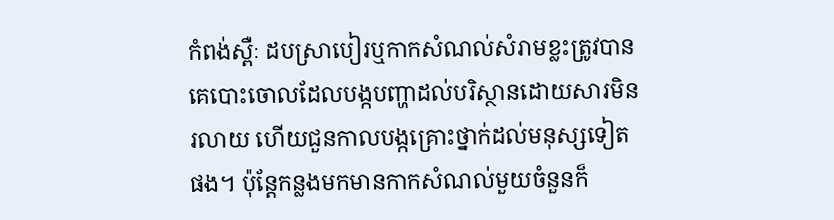កំពង់ស្ពឺៈ ដបស្រាបៀរឬកាកសំណល់សំរាមខ្លះត្រូវបានគេបោះចោលដែលបង្កបញ្ហាដល់បរិស្ថានដោយសារមិនរលាយ ហើយជួនកាលបង្កគ្រោះថ្នាក់ដល់មនុស្សទៀតផង។ ប៉ុន្តែកន្លងមកមានកាកសំណល់មួយចំនួនក៏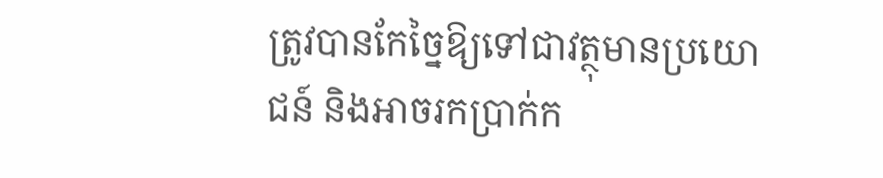ត្រូវបានកែច្នៃឱ្យទៅជាវត្ថុមានប្រយោជន៍ និងអាចរកប្រាក់ក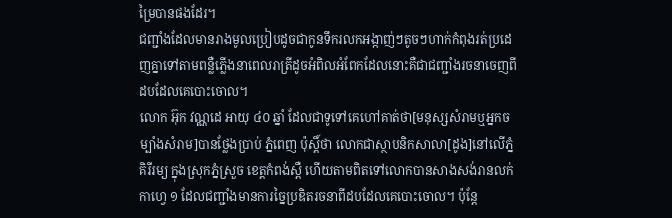ម្រៃបានផងដែរ។
ជញ្ជាំងដែលមានរាងមូលប្រៀបដូចជាកូនទឹករលកអង្កាញ់ៗតូចៗហាក់កំពុងរត់ប្រដេញគ្នាទៅតាមពន្លឺភ្លើងនាពេលរាត្រីដូចអំពិលអំពែកដែលនោះគឺជាជញ្ជាំងរចនាចេញពីដបដែលគេបោះចោល។
លោក អ៊ុក វណ្ណដេ អាយុ ៤០ ឆ្នាំ ដែលជាទូទៅគេហៅគាត់ថា[មនុស្សសំរាមឬអ្នកចម្បាំងសំរាម]បានថ្លែងប្រាប់ ភ្នំពេញ ប៉ុស្តិ៍ថា លោកជាស្ថាបនិកសាលា[ដូង]នៅលើភ្នំគិរីរម្យ ក្នុងស្រុកភ្នំស្រួច ខេត្ដកំពង់ស្ពឺ ហើយតាមពិតទៅលោកបានសាងសង់រានលក់កាហ្វេ ១ ដែលជញ្ជាំងមានការច្នៃប្រឌិតរចនាពីដបដែលគេបោះចោល។ ប៉ុន្តែ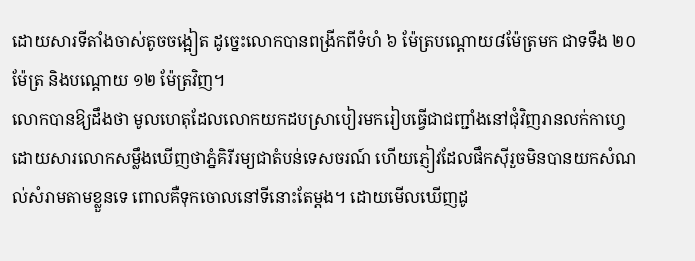ដោយសារទីតាំងចាស់តូចចង្អៀត ដូច្នេះលោកបានពង្រីកពីទំហំ ៦ ម៉ែត្របណ្តោយ៨ម៉ែត្រមក ជាទទឹង ២០ ម៉ែត្រ និងបណ្តោយ ១២ ម៉ែត្រវិញ។
លោកបានឱ្យដឹងថា មូលហេតុដែលលោកយកដបស្រាបៀរមករៀបធ្វើជាជញ្ជាំងនៅជុំវិញរានលក់កាហ្វេ ដោយសារលោកសម្លឹងឃើញថាភ្នំគិរីរម្យជាតំបន់ទេសចរណ៍ ហើយភ្ញៀវដែលផឹកស៊ីរួចមិនបានយកសំណល់សំរាមតាមខ្លួនទេ ពោលគឺទុកចោលនៅទីនោះតែម្តង។ ដោយមើលឃើញដូ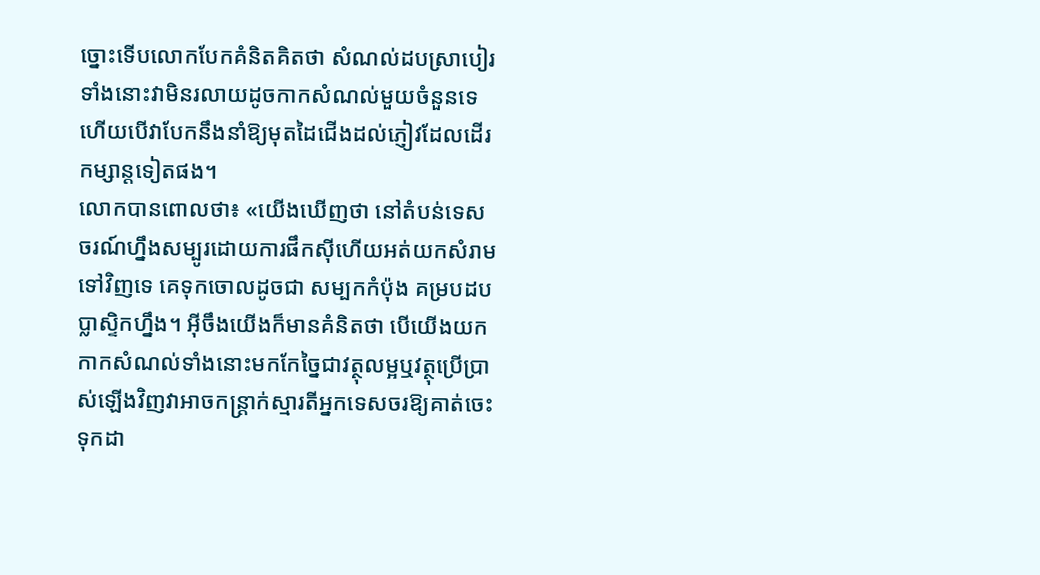ច្នោះទើបលោកបែកគំនិតគិតថា សំណល់ដបស្រាបៀរទាំងនោះវាមិនរលាយដូចកាកសំណល់មួយចំនួនទេ ហើយបើវាបែកនឹងនាំឱ្យមុតដៃជើងដល់ភ្ញៀវដែលដើរកម្សាន្តទៀតផង។
លោកបានពោលថា៖ «យើងឃើញថា នៅតំបន់ទេសចរណ៍ហ្នឹងសម្បូរដោយការផឹកស៊ីហើយអត់យកសំរាមទៅវិញទេ គេទុកចោលដូចជា សម្បកកំប៉ុង គម្របដបប្លាស្ទិកហ្នឹង។ អ៊ីចឹងយើងក៏មានគំនិតថា បើយើងយកកាកសំណល់ទាំងនោះមកកែច្នៃជាវត្ថុលម្អឬវត្ថុប្រើប្រាស់ឡើងវិញវាអាចកន្ដ្រាក់ស្មារតីអ្នកទេសចរឱ្យគាត់ចេះទុកដា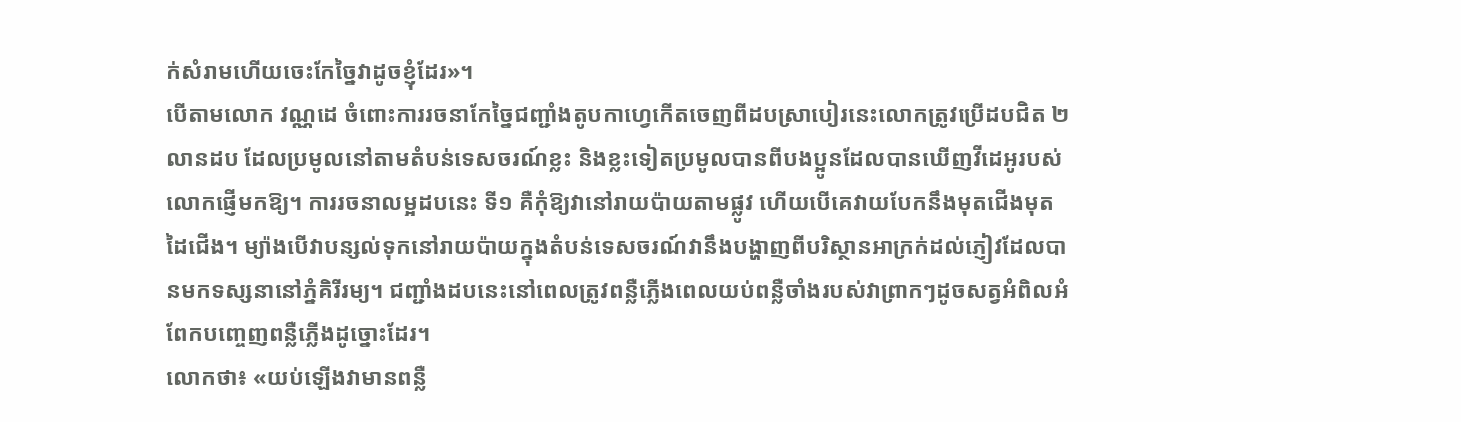ក់សំរាមហើយចេះកែច្នៃវាដូចខ្ញុំដែរ»។
បើតាមលោក វណ្ណដេ ចំពោះការរចនាកែច្នៃជញ្ជាំងតូបកាហ្វេកើតចេញពីដបស្រាបៀរនេះលោកត្រូវប្រើដបជិត ២ លានដប ដែលប្រមូលនៅតាមតំបន់ទេសចរណ៍ខ្លះ និងខ្លះទៀតប្រមូលបានពីបងប្អូនដែលបានឃើញវីដេអូរបស់លោកផ្ញើមកឱ្យ។ ការរចនាលម្អដបនេះ ទី១ គឺកុំឱ្យវានៅរាយប៉ាយតាមផ្លូវ ហើយបើគេវាយបែកនឹងមុតជើងមុតដៃជើង។ ម្យ៉ាងបើវាបន្សល់ទុកនៅរាយប៉ាយក្នុងតំបន់ទេសចរណ៍វានឹងបង្ហាញពីបរិស្ថានអាក្រក់ដល់ភ្ញៀវដែលបានមកទស្សនានៅភ្នំគិរីរម្យ។ ជញ្ជាំងដបនេះនៅពេលត្រូវពន្លឺភ្លើងពេលយប់ពន្លឺចាំងរបស់វាព្រាកៗដូចសត្វអំពិលអំពែកបញ្ចេញពន្លឺភ្លើងដូច្នោះដែរ។
លោកថា៖ «យប់ឡើងវាមានពន្លឺ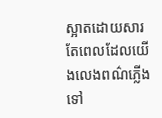ស្អាតដោយសារតែពេលដែលយើងលេងពណ៌ភ្លើងទៅ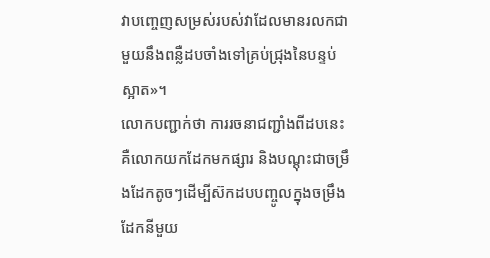វាបញ្ចេញសម្រស់របស់វាដែលមានរលកជាមួយនឹងពន្លឺដបចាំងទៅគ្រប់ជ្រុងនៃបន្ទប់ស្អាត»។
លោកបញ្ជាក់ថា ការរចនាជញ្ជាំងពីដបនេះគឺលោកយកដែកមកផ្សារ និងបណ្តុះជាចម្រឹងដែកតូចៗដើម្បីស៊កដបបញ្ចូលក្នុងចម្រឹងដែកនីមួយ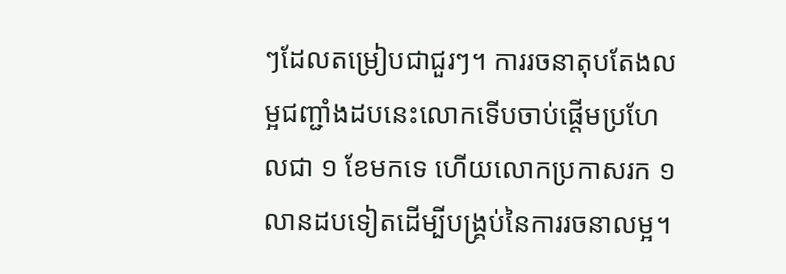ៗដែលតម្រៀបជាជួរៗ។ ការរចនាតុបតែងលម្អជញ្ជាំងដបនេះលោកទើបចាប់ផ្តើមប្រហែលជា ១ ខែមកទេ ហើយលោកប្រកាសរក ១ លានដបទៀតដើម្បីបង្គ្រប់នៃការរចនាលម្អ។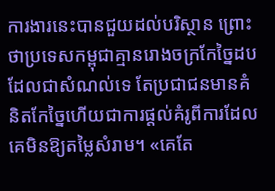ការងារនេះបានជួយដល់បរិស្ថាន ព្រោះថាប្រទេសកម្ពុជាគ្មានរោងចក្រកែច្នៃដបដែលជាសំណល់ទេ តែប្រជាជនមានគំនិតកែច្នៃហើយជាការផ្តល់គំរូពីការដែលគេមិនឱ្យតម្លៃសំរាម។ «គេតែ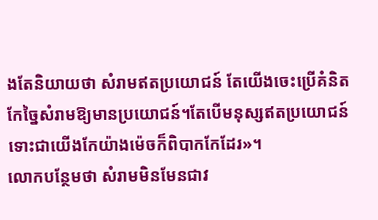ងតែនិយាយថា សំរាមឥតប្រយោជន៍ តែយើងចេះប្រើគំនិតកែច្នៃសំរាមឱ្យមានប្រយោជន៍។តែបើមនុស្សឥតប្រយោជន៍ ទោះជាយើងកែយ៉ាងម៉េចក៏ពិបាកកែដែរ»។
លោកបន្ថែមថា សំរាមមិនមែនជាវ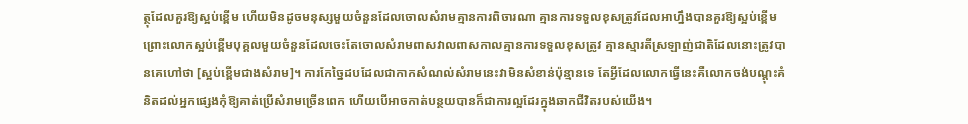ត្ថុដែលគួរឱ្យស្អប់ខ្ពើម ហើយមិនដូចមនុស្សមួយចំនួនដែលចោលសំរាមគ្មានការពិចារណា គ្មានការទទួលខុសត្រូវដែលអាហ្នឹងបានគួរឱ្យស្អប់ខ្ពើមព្រោះលោកស្អប់ខ្ពើមបុគ្គលមួយចំនួនដែលចេះតែចោលសំរាមពាសវាលពាសកាលគ្មានការទទួលខុសត្រូវ គ្មានស្មារតីស្រឡាញ់ជាតិដែលនោះត្រូវបានគេហៅថា [ស្អប់ខ្ពើមជាងសំរាម]។ ការកែច្នៃដបដែលជាកាកសំណល់សំរាមនេះវាមិនសំខាន់ប៉ុន្មានទេ តែអ្វីដែលលោកធ្វើនេះគឺលោកចង់បណ្តុះគំនិតដល់អ្នកផ្សេងកុំឱ្យគាត់ប្រើសំរាមច្រើនពេក ហើយបើអាចកាត់បន្ថយបានក៏ជាការល្អដែរក្នុងឆាកជីវិតរបស់យើង។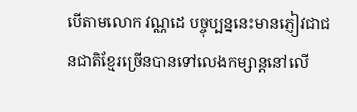បើតាមលោក វណ្ណដេ បច្ចុប្បន្ននេះមានភ្ញៀវជាជនជាតិខ្មែរច្រើនបានទៅលេងកម្សាន្តនៅលើ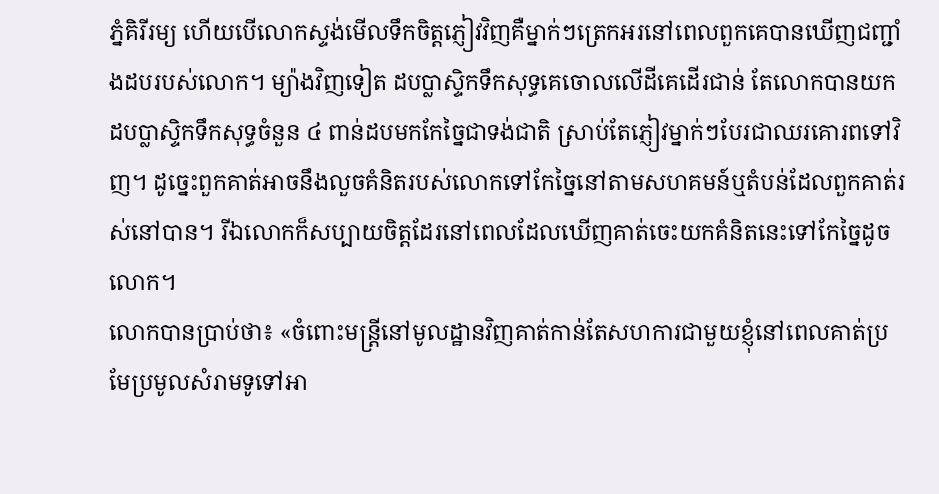ភ្នំគិរីរម្យ ហើយបើលោកស្ទង់មើលទឹកចិត្តភ្ញៀវវិញគឺម្នាក់ៗត្រេកអរនៅពេលពួកគេបានឃើញជញ្ជាំងដបរបស់លោក។ ម្យ៉ាងវិញទៀត ដបប្លាស្ទិកទឹកសុទ្ធគេចោលលើដីគេដើរជាន់ តែលោកបានយកដបប្លាស្ទិកទឹកសុទ្ធចំនួន ៤ ពាន់ដបមកកែច្នៃជាទង់ជាតិ ស្រាប់តែភ្ញៀវម្នាក់ៗបែរជាឈរគោរពទៅវិញ។ ដូច្នេះពួកគាត់អាចនឹងលួចគំនិតរបស់លោកទៅកែច្នៃនៅតាមសហគមន៍ឬតំបន់ដែលពួកគាត់រស់នៅបាន។ រីឯលោកក៏សប្បាយចិត្តដែរនៅពេលដែលឃើញគាត់ចេះយកគំនិតនេះទៅកែច្នៃដូចលោក។
លោកបានប្រាប់ថា៖ «ចំពោះមន្ត្រីនៅមូលដ្ឋានវិញគាត់កាន់តែសហការជាមួយខ្ញុំនៅពេលគាត់ប្រមែប្រមូលសំរាមទូទៅអា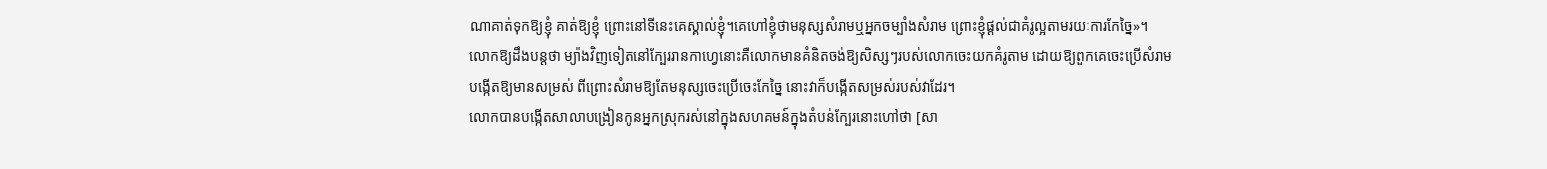ណាគាត់ទុកឱ្យខ្ញុំ គាត់ឱ្យខ្ញុំ ព្រោះនៅទីនេះគេស្គាល់ខ្ញុំ។គេហៅខ្ញុំថាមនុស្សសំរាមឬអ្នកចម្បាំងសំរាម ព្រោះខ្ញុំផ្តល់ជាគំរូល្អតាមរយៈការកែច្នៃ»។
លោកឱ្យដឹងបន្តថា ម្យ៉ាងវិញទៀតនៅក្បែររានកាហ្វេនោះគឺលោកមានគំនិតចង់ឱ្យសិស្សៗរបស់លោកចេះយកគំរូតាម ដោយឱ្យពួកគេចេះប្រើសំរាម បង្កើតឱ្យមានសម្រស់ ពីព្រោះសំរាមឱ្យតែមនុស្សចេះប្រើចេះកែច្នៃ នោះវាក៏បង្កើតសម្រស់របស់វាដែរ។
លោកបានបង្កើតសាលាបង្រៀនកូនអ្នកស្រុករស់នៅក្នុងសហគមន៍ក្នុងតំបន់ក្បែរនោះហៅថា [សា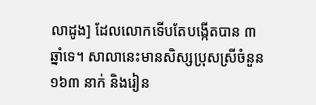លាដូង] ដែលលោកទើបតែបង្កើតបាន ៣ ឆ្នាំទេ។ សាលានេះមានសិស្សប្រុសស្រីចំនួន ១៦៣ នាក់ និងរៀន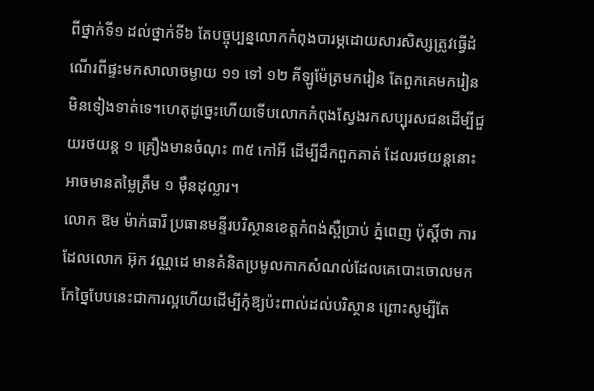ពីថ្នាក់ទី១ ដល់ថ្នាក់ទី៦ តែបច្ចុប្បន្នលោកកំពុងបារម្ភដោយសារសិស្សត្រូវធ្វើដំណើរពីផ្ទះមកសាលាចម្ងាយ ១១ ទៅ ១២ គីឡូម៉ែត្រមករៀន តែពួកគេមករៀនមិនទៀងទាត់ទេ។ហេតុដូច្នេះហើយទើបលោកកំពុងស្វែងរកសប្បុរសជនដើម្បីជួយរថយន្ត ១ គ្រឿងមានចំណុះ ៣៥ កៅអី ដើម្បីដឹកពួកគាត់ ដែលរថយន្ដនោះអាចមានតម្លៃត្រឹម ១ ម៉ឺនដុល្លារ។
លោក ឱម ម៉ាក់ធារី ប្រធានមន្ទីរបរិស្ថានខេត្តកំពង់ស្ពឺប្រាប់ ភ្នំពេញ ប៉ុស្តិ៍ថា ការដែលលោក អ៊ុក វណ្ណដេ មានគំនិតប្រមូលកាកសំណល់ដែលគេបោះចោលមកកែច្នៃបែបនេះជាការល្អហើយដើម្បីកុំឱ្យប៉ះពាល់ដល់បរិស្ថាន ព្រោះសូម្បីតែ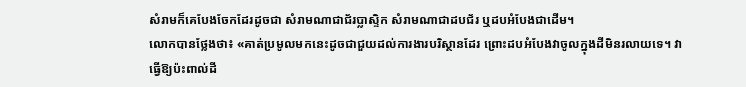សំរាមក៏គេបែងចែកដែរដូចជា សំរាមណាជាជ័រប្លាស្ទិក សំរាមណាជាដបជ័រ ឬដបអំបែងជាដើម។
លោកបានថ្លែងថា៖ «គាត់ប្រមូលមកនេះដូចជាជួយដល់ការងារបរិស្ថានដែរ ព្រោះដបអំបែងវាចូលក្នុងដីមិនរលាយទេ។ វាធ្វើឱ្យប៉ះពាល់ដី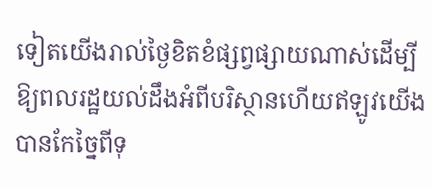ទៀតយើងរាល់ថ្ងៃខិតខំផ្សព្វផ្សាយណាស់ដើម្បីឱ្យពលរដ្ឋយល់ដឹងអំពីបរិស្ថានហើយឥឡូវយើងបានកែច្នៃពីទុ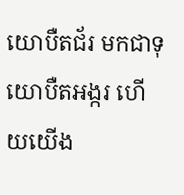យោបឺតជ័រ មកជាទុយោបឺតអង្ករ ហើយយើង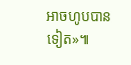អាចហូបបានទៀត»៕